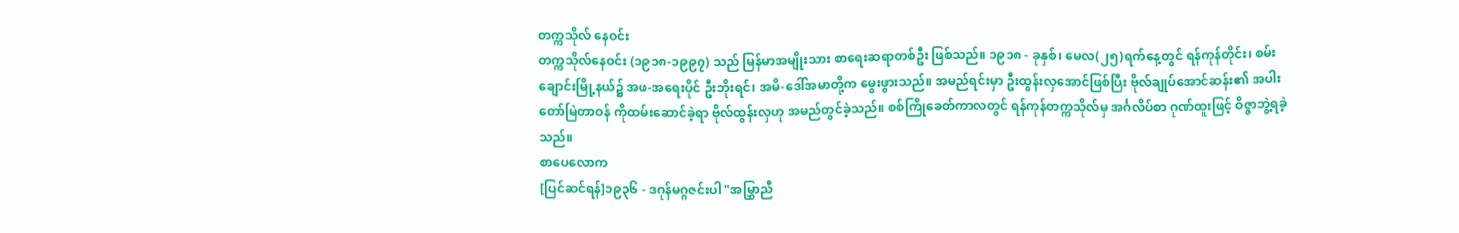တက္ကသိုလ် နေဝင်း
တက္ကသိုလ်နေဝင်း (၁၉၁၈-၁၉၉၇) သည် မြန်မာအမျိုးသား စာရေးဆရာတစ်ဦး ဖြစ်သည်။ ၁၉၁၈ - ခုနှစ်၊ မေလ(၂၅)ရက်နေ့တွင် ရန်ကုန်တိုင်း၊ စမ်းချောင်းမြို့နယ်၌ အဖ-အရေးပိုင် ဦးဘိုးရင်၊ အမိ-ဒေါ်အမာတို့က မွေးဖွားသည်။ အမည်ရင်းမှာ ဦးထွန်းလှအောင်ဖြစ်ပြီး ဗိုလ်ချုပ်အောင်ဆန်း၏ အပါးတော်မြဲတာဝန် ကိုထမ်းဆောင်ခဲ့ရာ ဗိုလ်ထွန်းလှဟု အမည်တွင်ခဲ့သည်။ စစ်ကြိုခေတ်ကာလတွင် ရန်ကုန်တက္ကသိုလ်မှ အင်္ဂလိပ်စာ ဂုဏ်ထူးဖြင့် ဝိဇ္ဇာဘွဲ့ရခဲ့သည်။
စာပေလောက
[ပြင်ဆင်ရန်]၁၉၃၆ - ဒဂုန်မဂ္ဂဇင်းပါ "အမြွှာညီ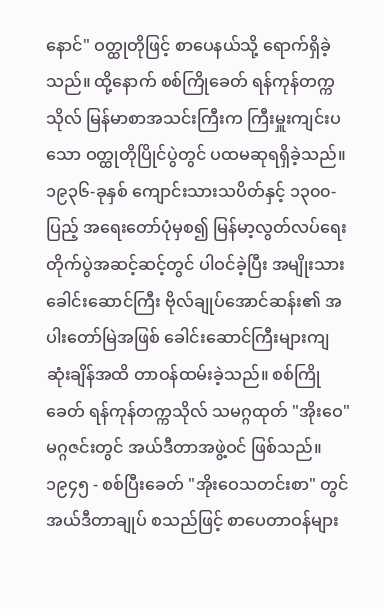နောင်" ဝတ္ထုတိုဖြင့် စာပေနယ်သို့ ရောက်ရှိခဲ့သည်။ ထို့နောက် စစ်ကြိုခေတ် ရန်ကုန်တက္ကသိုလ် မြန်မာစာအသင်းကြီးက ကြီးမှူးကျင်းပသော ဝတ္ထုတိုပြိုင်ပွဲတွင် ပထမဆုရရှိခဲ့သည်။ ၁၉၃၆-ခုနှစ် ကျောင်းသားသပိတ်နှင့် ၁၃၀၀-ပြည့် အရေးတော်ပုံမှစ၍ မြန်မာ့လွတ်လပ်ရေးတိုက်ပွဲအဆင့်ဆင့်တွင် ပါဝင်ခဲ့ပြီး အမျိုးသားခေါင်းဆောင်ကြီး ဗိုလ်ချုပ်အောင်ဆန်း၏ အပါးတော်မြဲအဖြစ် ခေါင်းဆောင်ကြီးများကျဆုံးချိန်အထိ တာဝန်ထမ်းခဲ့သည်။ စစ်ကြိုခေတ် ရန်ကုန်တက္ကသိုလ် သမဂ္ဂထုတ် "အိုးဝေ"မဂ္ဂဇင်းတွင် အယ်ဒီတာအဖွဲ့ဝင် ဖြစ်သည်။ ၁၉၄၅ - စစ်ပြီးခေတ် "အိုးဝေသတင်းစာ" တွင် အယ်ဒီတာချုပ် စသည်ဖြင့် စာပေတာဝန်များ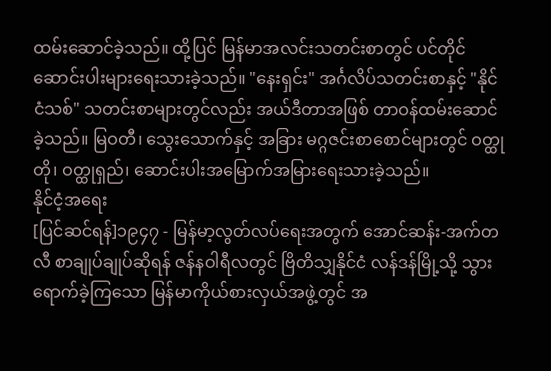ထမ်းဆောင်ခဲ့သည်။ ထို့ပြင် မြန်မာအလင်းသတင်းစာတွင် ပင်တိုင်ဆောင်းပါးများရေးသားခဲ့သည်။ "နေးရှင်း" အင်္ဂလိပ်သတင်းစာနှင့် "နိုင်ငံသစ်" သတင်းစာများတွင်လည်း အယ်ဒီတာအဖြစ် တာဝန်ထမ်းဆောင်ခဲ့သည်။ မြဝတီ၊ သွေးသောက်နှင့် အခြား မဂ္ဂဇင်းစာစောင်များတွင် ဝတ္ထုတို၊ ဝတ္ထုရှည်၊ ဆောင်းပါးအမြောက်အမြားရေးသားခဲ့သည်။
နိုင်ငံ့အရေး
[ပြင်ဆင်ရန်]၁၉၄၇ - မြန်မာ့လွတ်လပ်ရေးအတွက် အောင်ဆန်း-အက်တလီ စာချုပ်ချုပ်ဆိုရန် ဇန်နဝါရီလတွင် ဗြိတိသျှနိုင်ငံ လန်ဒန်မြို့သို့ သွားရောက်ခဲ့ကြသော မြန်မာကိုယ်စားလှယ်အဖွဲ့တွင် အ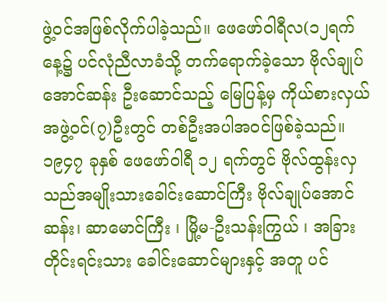ဖွဲ့ဝင်အဖြစ်လိုက်ပါခဲ့သည်။ ဖေဖော်ဝါရီလ(၁၂ရက် နေ့၌ ပင်လုံညီလာခံသို့ တက်ရောက်ခဲ့သော ဗိုလ်ချုပ်အောင်ဆန်း ဦးဆောင်သည့် မြေပြန့်မှ ကိုယ်စားလှယ်အဖွဲ့ဝင်(၇)ဦးတွင် တစ်ဦးအပါအဝင်ဖြစ်ခဲ့သည်။ ၁၉၄၇ ခုနှစ် ဖေဖော်ဝါရီ ၁၂ ရက်တွင် ဗိုလ်ထွန်းလှသည်အမျိုးသားခေါင်းဆောင်ကြီး ဗိုလ်ချုပ်အောင်ဆန်း၊ ဆာမောင်ကြီး ၊ မြို့မ-ဦးသန်းကြွယ် ၊ အခြားတိုင်းရင်းသား ခေါင်းဆောင်များနှင့် အတူ ပင်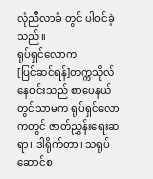လုံညီလာခံ တွင် ပါဝင်ခဲ့သည်။
ရုပ်ရှင်လောက
[ပြင်ဆင်ရန်]တက္ကသိုလ်နေဝင်းသည် စာပေနယ်တွင်သာမက ရုပ်ရှင်လောကတွင် ဇာတ်ညွှန်းရေးဆရာ၊ ဒါရိုက်တာ၊ သရုပ်ဆောင်စ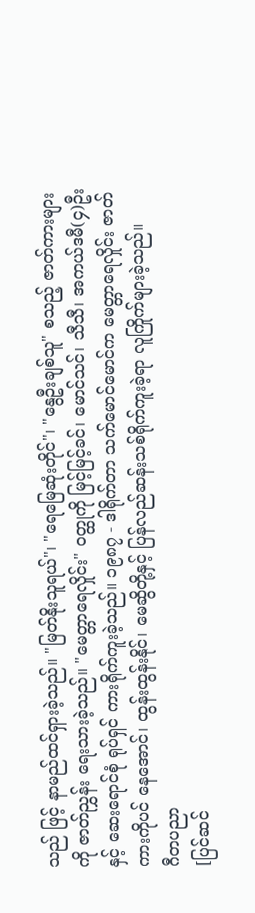သည် ဖြင့် နာမည်ထင်ရှားခဲ့သည်။ "မြတ်နိုးသူရယ်"၊ "ရေမြေဆုံးတိုင်"၊ "နွေဦးချစ်သူ" စသည့် ဇာတ်ကားများကို ဇာတ်ညွှန်း ရေးသားခဲ့သည်။ "မေတ္တာရေလှိုင်း" ဝတ္ထုကို မြင့်မြင့်ခင်၊ မောင်သင်၊ သီသီ၊ အကယ်ဒမီ(၄)ဦးနှင့် ဆေးရောင်စုံ ရုပ်ရှင် ကားရိုက်ကူးခဲ့သည်။ ၁၉၈၇ - ဒါရိုက်တာ သက်မောင်မောင်က မေတ္တာရေလှိုင်း ဇာတ်ကားကိုပင် နေအောင်၊ ထွန်းထွန်းနိုင်၊ မေဆွိတို့နှင့် ပြန်လည်ဆန်းသစ်ရိုက်ကူးခဲ့ရာ လူကြိုက်များခဲ့သည်။
ဂီတပညာ
[ပြင်ဆင်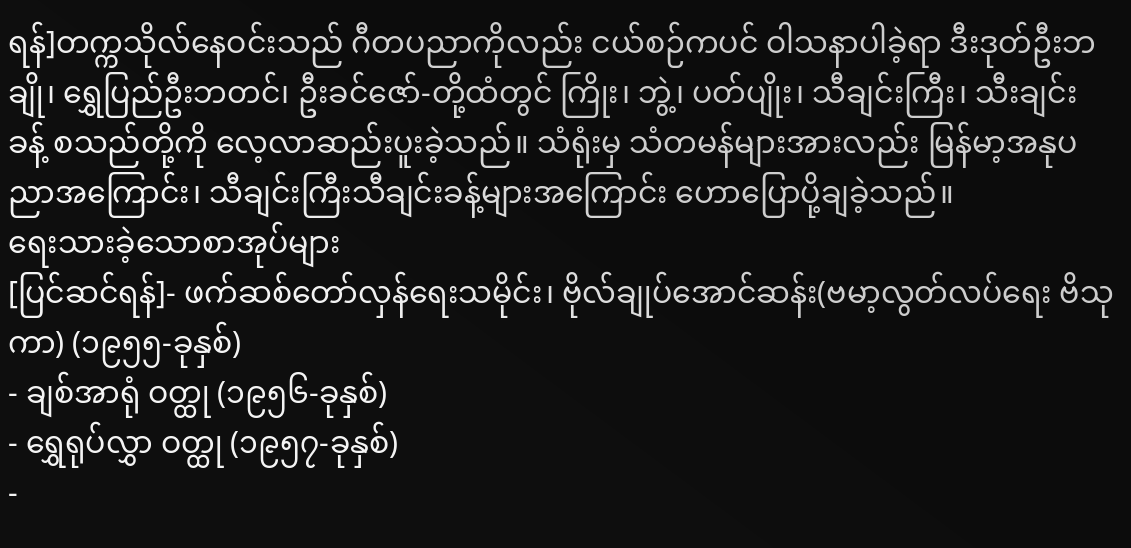ရန်]တက္ကသိုလ်နေဝင်းသည် ဂီတပညာကိုလည်း ငယ်စဉ်ကပင် ဝါသနာပါခဲ့ရာ ဒီးဒုတ်ဦးဘချို၊ ရွှေပြည်ဦးဘတင်၊ ဦးခင်ဇော်-တို့ထံတွင် ကြိုး၊ ဘွဲ့၊ ပတ်ပျိုး၊ သီချင်းကြီး၊ သီးချင်းခန့် စသည်တို့ကို လေ့လာဆည်းပူးခဲ့သည်။ သံရုံးမှ သံတမန်များအားလည်း မြန်မာ့အနုပညာအကြောင်း၊ သီချင်းကြီးသီချင်းခန့်များအကြောင်း ဟောပြောပို့ချခဲ့သည်။
ရေးသားခဲ့သောစာအုပ်များ
[ပြင်ဆင်ရန်]- ဖက်ဆစ်တော်လှန်ရေးသမိုင်း၊ ဗိုလ်ချုပ်အောင်ဆန်း(ဗမာ့လွတ်လပ်ရေး ဗိသုကာ) (၁၉၅၅-ခုနှစ်)
- ချစ်အာရုံ ဝတ္ထု (၁၉၅၆-ခုနှစ်)
- ရွှေရုပ်လွှာ ဝတ္ထု (၁၉၅၇-ခုနှစ်)
-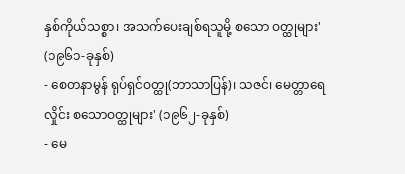နှစ်ကိုယ်သစ္စာ၊ အသက်ပေးချစ်ရသူမို့ စသော ဝတ္ထုများ' (၁၉၆၁-ခုနှစ်)
- စေတနာမွန် ရုပ်ရှင်ဝတ္ထု(ဘာသာပြန်)၊ သဇင်၊ မေတ္တာရေလှိုင်း စသောဝတ္ထုများ' (၁၉၆၂-ခုနှစ်)
- မေ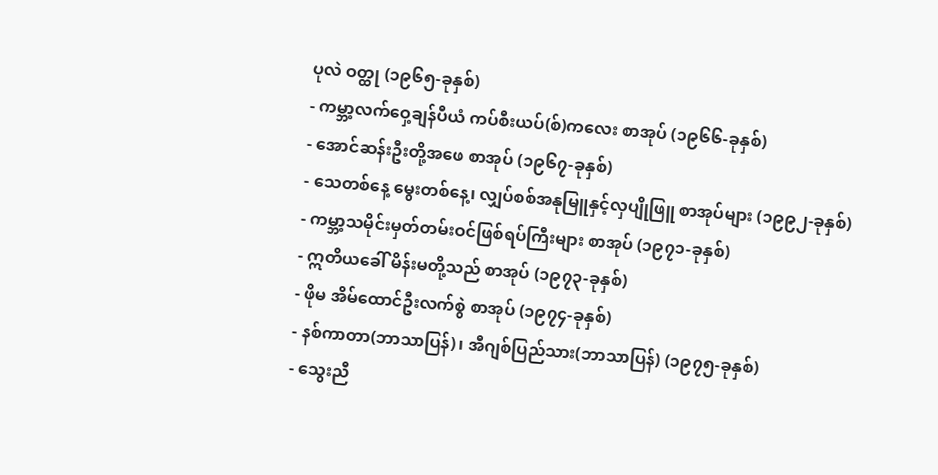ပုလဲ ဝတ္ထု (၁၉၆၅-ခုနှစ်)
- ကမ္ဘာ့လက်ဝှေ့ချန်ပီယံ ကပ်စီးယပ်(စ်)ကလေး စာအုပ် (၁၉၆၆-ခုနှစ်)
- အောင်ဆန်းဦးတို့အဖေ စာအုပ် (၁၉၆၇-ခုနှစ်)
- သေတစ်နေ့ မွေးတစ်နေ့၊ လျှပ်စစ်အနုမြူနှင့်လှပျိုဖြူ စာအုပ်များ (၁၉၉၂-ခုနှစ်)
- ကမ္ဘာ့သမိုင်းမှတ်တမ်းဝင်ဖြစ်ရပ်ကြီးများ စာအုပ် (၁၉၇၁-ခုနှစ်)
- ဣတိယခေါ် မိန်းမတို့သည် စာအုပ် (၁၉၇၃-ခုနှစ်)
- ဖိုမ အိမ်ထောင်ဦးလက်စွဲ စာအုပ် (၁၉၇၄-ခုနှစ်)
- နစ်ကာတာ(ဘာသာပြန်)၊ အီဂျစ်ပြည်သား(ဘာသာပြန်) (၁၉၇၅-ခုနှစ်)
- သွေးညီ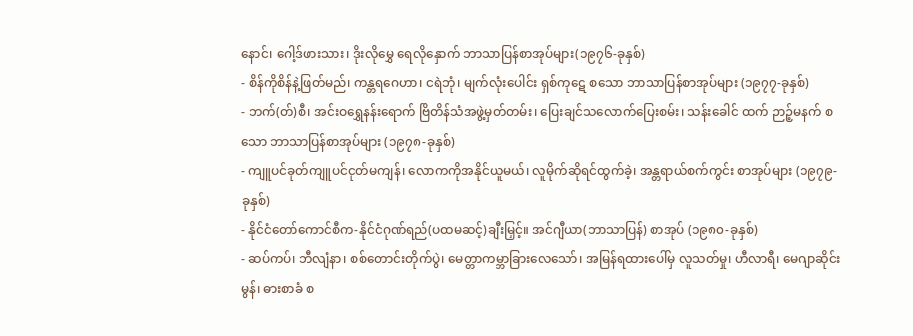နောင်၊ ဂေါ့ဒ်ဖားသား၊ ဒိုးလိုမွှေ ရေလိုနှောက် ဘာသာပြန်စာအုပ်များ(၁၉၇၆-ခုနှစ်)
- စိန်ကိုစိန်နဲ့ဖြတ်မည်၊ ကန္တရဂေဟာ၊ ငရဲဘုံ၊ မျက်လုံးပေါင်း ရှစ်ကုဋေ စသော ဘာသာပြန်စာအုပ်များ (၁၉၇၇-ခုနှစ်)
- ဘက်(တ်)စီ၊ အင်းဝရွှေနန်းရောက် ဗြိတိန်သံအဖွဲ့မှတ်တမ်း၊ ပြေးချင်သလောက်ပြေးစမ်း၊ သန်းခေါင် ထက် ဉာဉ့်မနက် စသော ဘာသာပြန်စာအုပ်များ (၁၉၇၈-ခုနှစ်)
- ကျူပင်ခုတ်ကျူပင်ငုတ်မကျန်၊ လောကကိုအနိုင်ယူမယ်၊ လူမိုက်ဆိုရင်ထွက်ခဲ့၊ အန္တရာယ်စက်ကွင်း စာအုပ်များ (၁၉၇၉-ခုနှစ်)
- နိုင်ငံတော်ကောင်စီက-နိုင်ငံဂုဏ်ရည်(ပထမဆင့်)ချီးမြှင့်။ အင်ဂျီယာ(ဘာသာပြန်) စာအုပ် (၁၉၈၀-ခုနှစ်)
- ဆပ်ကပ်၊ ဘီလျံနာ၊ စစ်တောင်းတိုက်ပွဲ၊ မေတ္တာကမ္ဘာခြားလေသော်၊ အမြန်ရထားပေါ်မှ လူသတ်မှု၊ ဟီလာရီ၊ မေဂျာဆိုင်းမွန်၊ ဓားစာခံ စ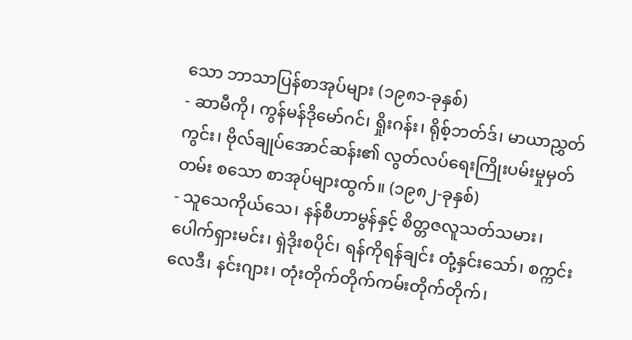သော ဘာသာပြန်စာအုပ်များ (၁၉၈၁-ခုနှစ်)
- ဆာမီကို၊ ကွန်မန်ဒိုမော်ဂင်၊ ရှိုးဂန်း၊ ရိုစ့်ဘတ်ဒ်၊ မာယာညွှတ်ကွင်း၊ ဗိုလ်ချုပ်အောင်ဆန်း၏ လွတ်လပ်ရေးကြိုးပမ်းမှုမှတ်တမ်း စသော စာအုပ်များထွက်။ (၁၉၈၂-ခုနှစ်)
- သူသေကိုယ်သေ၊ နန်စီဟာမွန်နှင့် စိတ္တဇလူသတ်သမား၊ ပေါက်ရှားမင်း၊ ရှဲဒိုးစပိုင်၊ ရန်ကိုရန်ချင်း တုံ့နှင်းသော်၊ စက္ကင်းလေဒီ၊ နင်းဂျား၊ တုံးတိုက်တိုက်ကမ်းတိုက်တိုက်၊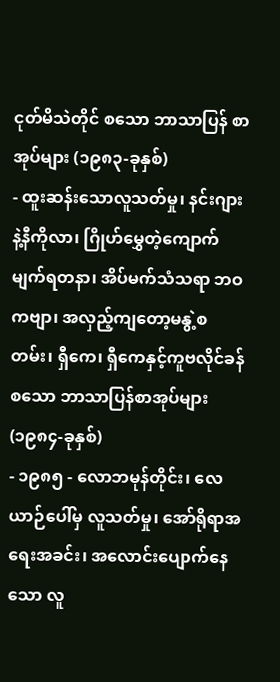ငုတ်မိသဲတိုင် စသော ဘာသာပြန် စာအုပ်များ (၁၉၈၃-ခုနှစ်)
- ထူးဆန်းသောလူသတ်မှု၊ နင်းဂျားနဲ့နီကိုလာ၊ ဂြိုဟ်မွှေတဲ့ကျောက်မျက်ရတနာ၊ အိပ်မက်သံသရာ ဘဝကဗျာ၊ အလှည့်ကျတော့မနွဲ့စတမ်း၊ ရှီကေ၊ ရှီကေနှင့်ကူဗလိုင်ခန် စသော ဘာသာပြန်စာအုပ်များ (၁၉၈၄-ခုနှစ်)
- ၁၉၈၅ - လောဘမုန်တိုင်း၊ လေယာဉ်ပေါ်မှ လူသတ်မှု၊ အော်ရိုရာအရေးအခင်း၊ အလောင်းပျောက်နေသော လူ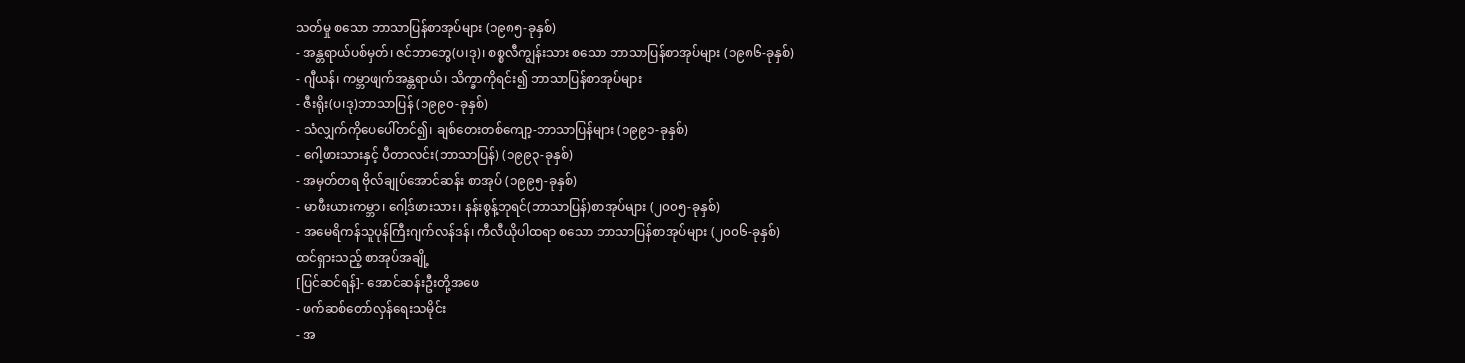သတ်မှု စသော ဘာသာပြန်စာအုပ်များ (၁၉၈၅-ခုနှစ်)
- အန္တရာယ်ပစ်မှတ်၊ ဇင်ဘာဘွေ(ပ၊ဒု)၊ စစ္စလီကျွန်းသား စသော ဘာသာပြန်စာအုပ်များ (၁၉၈၆-ခုနှစ်)
- ဂျီယန်၊ ကမ္ဘာဖျက်အန္တရာယ်၊ သိက္ခာကိုရင်း၍ ဘာသာပြန်စာအုပ်များ
- ဇီးရိုး(ပ၊ဒု)ဘာသာပြန် (၁၉၉၀-ခုနှစ်)
- သံလျှက်ကိုပေပေါ်တင်၍၊ ချစ်တေးတစ်ကျော့-ဘာသာပြန်များ (၁၉၉၁-ခုနှစ်)
- ဂေါ့ဖားသားနှင့် ပီတာလင်း(ဘာသာပြန်) (၁၉၉၃-ခုနှစ်)
- အမှတ်တရ ဗိုလ်ချုပ်အောင်ဆန်း စာအုပ် (၁၉၉၅-ခုနှစ်)
- မာဖီးယားကမ္ဘာ၊ ဂေါ့ဒ်ဖားသား၊ နန်းစွန့်ဘုရင်(ဘာသာပြန်)စာအုပ်များ (၂၀၀၅-ခုနှစ်)
- အမေရိကန်သူပုန်ကြီးဂျက်လန်ဒန်၊ ကီလီယိုပါထရာ စသော ဘာသာပြန်စာအုပ်များ (၂၀၀၆-ခုနှစ်)
ထင်ရှားသည့် စာအုပ်အချို့
[ပြင်ဆင်ရန်]- အောင်ဆန်းဦးတို့အဖေ
- ဖက်ဆစ်တော်လှန်ရေးသမိုင်း
- အ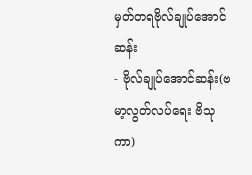မှတ်တရဗိုလ်ချုပ်အောင်ဆန်း
- ဗိုလ်ချုပ်အောင်ဆန်း(ဗမာ့လွတ်လပ်ရေး ဗိသုကာ)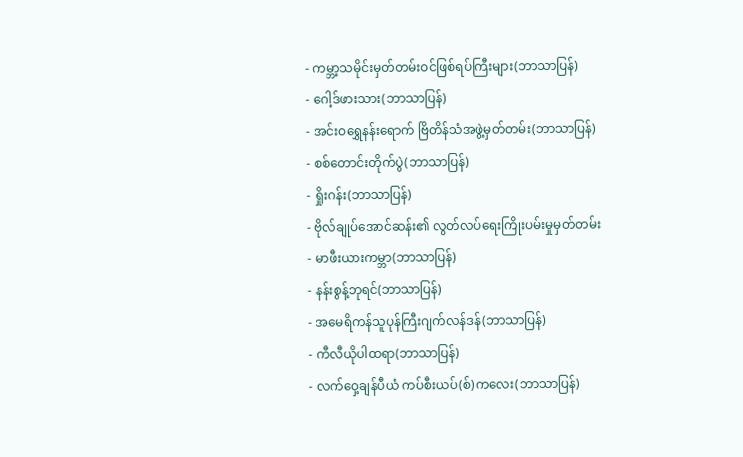- ကမ္ဘာ့သမိုင်းမှတ်တမ်းဝင်ဖြစ်ရပ်ကြီးများ(ဘာသာပြန်)
- ဂေါ့ဒ်ဖားသား(ဘာသာပြန်)
- အင်းဝရွှေနန်းရောက် ဗြိတိန်သံအဖွဲ့မှတ်တမ်း(ဘာသာပြန်)
- စစ်တောင်းတိုက်ပွဲ(ဘာသာပြန်)
- ရှိုးဂန်း(ဘာသာပြန်)
- ဗိုလ်ချုပ်အောင်ဆန်း၏ လွတ်လပ်ရေးကြိုးပမ်းမှုမှတ်တမ်း
- မာဖီးယားကမ္ဘာ(ဘာသာပြန်)
- နန်းစွန့်ဘုရင်(ဘာသာပြန်)
- အမေရိကန်သူပုန်ကြီးဂျက်လန်ဒန်(ဘာသာပြန်)
- ကီလီယိုပါထရာ(ဘာသာပြန်)
- လက်ဝှေ့ချန်ပီယံ ကပ်စီးယပ်(စ်)ကလေး(ဘာသာပြန်)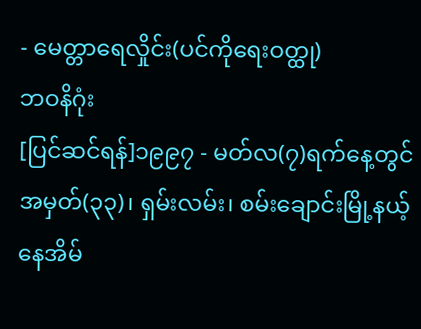- မေတ္တာရေလှိုင်း(ပင်ကိုရေးဝတ္ထု)
ဘဝနိဂုံး
[ပြင်ဆင်ရန်]၁၉၉၇ - မတ်လ(၇)ရက်နေ့တွင် အမှတ်(၃၃)၊ ရှမ်းလမ်း၊ စမ်းချောင်းမြို့နယ့်နေအိမ်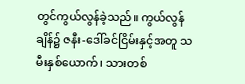တွင်ကွယ်လွန်ခဲ့သည်။ ကွယ်လွန် ချိန်၌ ဇနီး-ဒေါ်ခင်ငြိမ်းနှင့်အတူ သမီးနှစ်ယောက်၊ သားတစ်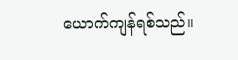ယောက်ကျန်ရစ်သည်။